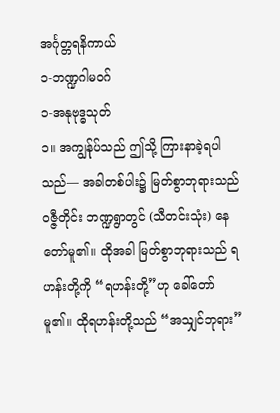အင်္ဂုတ္တရနိကာယ်
၁-ဘဏ္ဍဂါမဝဂ်
၁-အနုဗုဒ္ဓသုတ်
၁။ အကျွန်ုပ်သည် ဤသို့ ကြားနာခဲ့ရပါသည်— အခါတစ်ပါး၌ မြတ်စွာဘုရားသည် ဝဇ္ဇီတိုင်း ဘဏ္ဍရွာတွင် (သီတင်းသုံး) နေတော်မူ၏။ ထိုအခါ မြတ်စွာဘုရားသည် ရဟန်းတို့ကို “ရဟန်းတို့”ဟု ခေါ်တော်မူ၏။ ထိုရဟန်းတို့သည် “အသျှင်ဘုရား”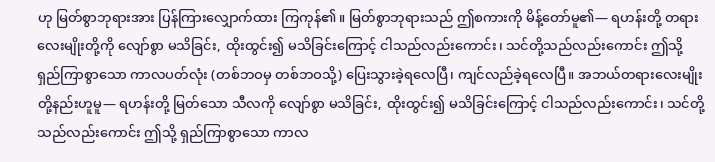ဟု မြတ်စွာဘုရားအား ပြန်ကြားလျှောက်ထား ကြကုန်၏။ မြတ်စွာဘုရားသည် ဤစကားကို မိန့်တော်မူ၏— ရဟန်းတို့ တရားလေးမျိုးတို့ကို လျော်စွာ မသိခြင်း, ထိုးထွင်း၍ မသိခြင်းကြောင့် ငါသည်လည်းကောင်း၊ သင်တို့သည်လည်းကောင်း ဤသို့ ရှည်ကြာစွာသော ကာလပတ်လုံး (တစ်ဘဝမှ တစ်ဘဝသို့) ပြေးသွားခဲ့ရလေပြီ၊ ကျင်လည်ခဲ့ရလေပြီ။ အဘယ်တရားလေးမျိုးတို့နည်းဟူမူ— ရဟန်းတို့ မြတ်သော သီလကို လျော်စွာ မသိခြင်း, ထိုးထွင်း၍ မသိခြင်းကြောင့် ငါသည်လည်းကောင်း၊ သင်တို့သည်လည်းကောင်း ဤသို့ ရှည်ကြာစွာသော ကာလ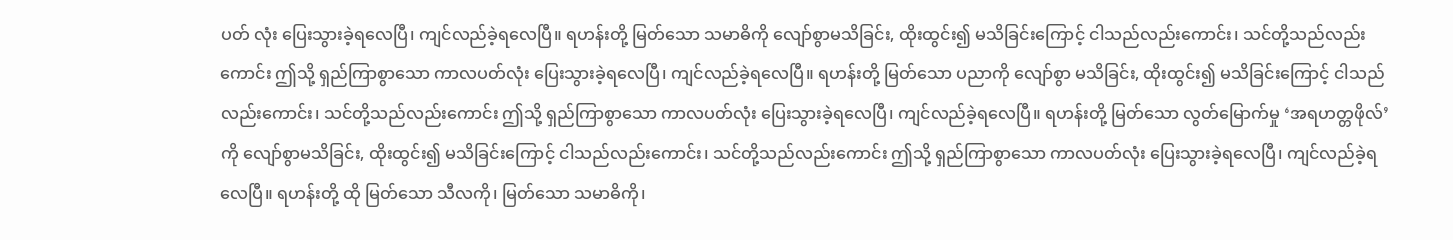ပတ် လုံး ပြေးသွားခဲ့ရလေပြီ၊ ကျင်လည်ခဲ့ရလေပြီ။ ရဟန်းတို့ မြတ်သော သမာဓိကို လျော်စွာမသိခြင်း, ထိုးထွင်း၍ မသိခြင်းကြောင့် ငါသည်လည်းကောင်း၊ သင်တို့သည်လည်းကောင်း ဤသို့ ရှည်ကြာစွာသော ကာလပတ်လုံး ပြေးသွားခဲ့ရလေပြီ၊ ကျင်လည်ခဲ့ရလေပြီ။ ရဟန်းတို့ မြတ်သော ပညာကို လျော်စွာ မသိခြင်း, ထိုးထွင်း၍ မသိခြင်းကြောင့် ငါသည်လည်းကောင်း၊ သင်တို့သည်လည်းကောင်း ဤသို့ ရှည်ကြာစွာသော ကာလပတ်လုံး ပြေးသွားခဲ့ရလေပြီ၊ ကျင်လည်ခဲ့ရလေပြီ။ ရဟန်းတို့ မြတ်သော လွတ်မြောက်မှု ‘အရဟတ္တဖိုလ်’ကို လျော်စွာမသိခြင်း, ထိုးထွင်း၍ မသိခြင်းကြောင့် ငါသည်လည်းကောင်း၊ သင်တို့သည်လည်းကောင်း ဤသို့ ရှည်ကြာစွာသော ကာလပတ်လုံး ပြေးသွားခဲ့ရလေပြီ၊ ကျင်လည်ခဲ့ရ လေပြီ။ ရဟန်းတို့ ထို မြတ်သော သီလကို၊ မြတ်သော သမာဓိကို၊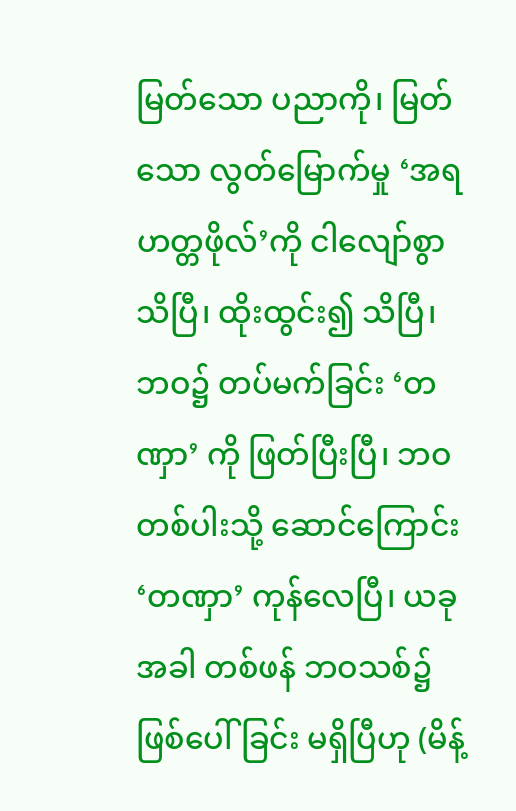မြတ်သော ပညာကို၊ မြတ်သော လွတ်မြောက်မှု ‘အရဟတ္တဖိုလ်’ကို ငါလျော်စွာ သိပြီ၊ ထိုးထွင်း၍ သိပြီ၊ ဘဝ၌ တပ်မက်ခြင်း ‘တဏှာ’ ကို ဖြတ်ပြီးပြီ၊ ဘဝတစ်ပါးသို့ ဆောင်ကြောင်း ‘တဏှာ’ ကုန်လေပြီ၊ ယခုအခါ တစ်ဖန် ဘဝသစ်၌ ဖြစ်ပေါ်ခြင်း မရှိပြီဟု (မိန့်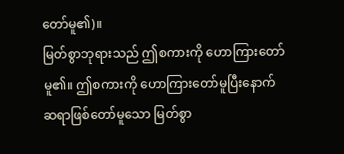တော်မူ၏)။
မြတ်စွာဘုရားသည် ဤစကားကို ဟောကြားတော်မူ၏။ ဤစကားကို ဟောကြားတော်မူပြီးနောက် ဆရာဖြစ်တော်မူသော မြတ်စွာ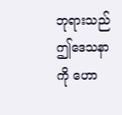ဘုရားသည် ဤဒေသနာကို ဟော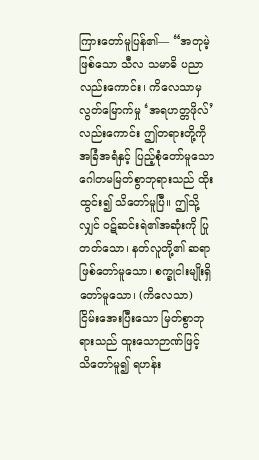ကြားတော်မူပြန်၏— “အတုမဲ့ဖြစ်သော သီလ သမာဓိ ပညာလည်းကောင်း၊ ကိလေသာမှ လွတ်မြောက်မှု ‘အရဟတ္တဖိုလ်’လည်းကောင်း ဤတရားတို့ကို အခြံအရံနှင့် ပြည့်စုံတော်မူသော ဂေါတမမြတ်စွာဘုရားသည် ထိုးထွင်း၍ သိတော်မူပြီ။ ဤသို့လျှင် ဝဋ်ဆင်းရဲ၏အဆုံးကို ပြုတတ်သော၊ နတ်လူတို့၏ ဆရာဖြစ်တော်မူသော၊ စက္ခုငါးမျိုးရှိတော်မူသော၊ (ကိလေသာ) ငြိမ်းအေးပြီးသော မြတ်စွာဘုရားသည် ထူးသောဉာဏ်ဖြင့် သိတော်မူ၍ ရဟန်း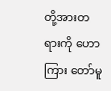တို့အားတရားကို ဟောကြား တော်မူ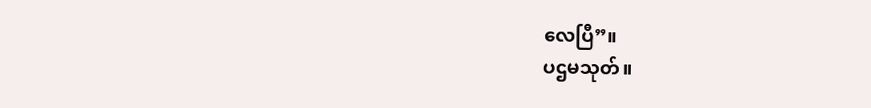လေပြီ”။
ပဌမသုတ်။